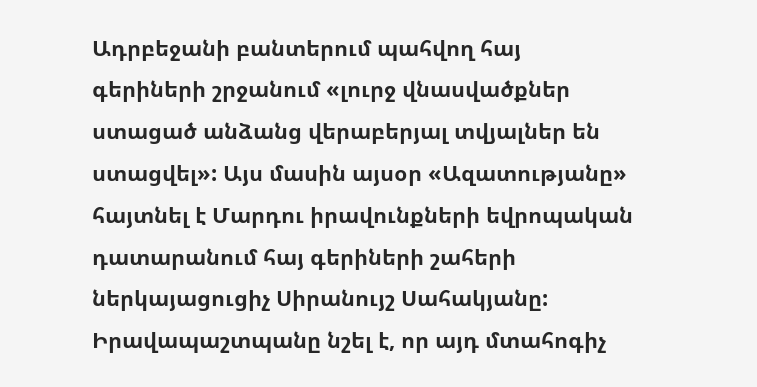Ադրբեջանի բանտերում պահվող հայ գերիների շրջանում «լուրջ վնասվածքներ ստացած անձանց վերաբերյալ տվյալներ են ստացվել»: Այս մասին այսօր «Ազատությանը» հայտնել է Մարդու իրավունքների եվրոպական դատարանում հայ գերիների շահերի ներկայացուցիչ Սիրանույշ Սահակյանը:
Իրավապաշտպանը նշել է, որ այդ մտահոգիչ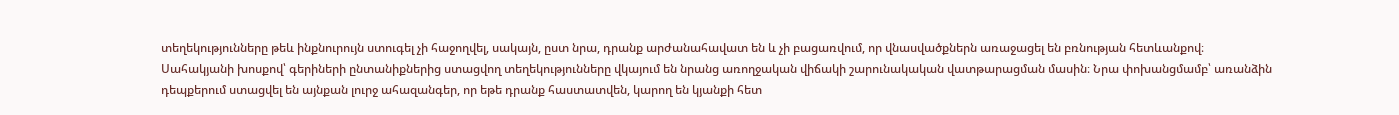տեղեկությունները թեև ինքնուրույն ստուգել չի հաջողվել, սակայն, ըստ նրա, դրանք արժանահավատ են և չի բացառվում, որ վնասվածքներն առաջացել են բռնության հետևանքով։
Սահակյանի խոսքով՝ գերիների ընտանիքներից ստացվող տեղեկությունները վկայում են նրանց առողջական վիճակի շարունակական վատթարացման մասին։ Նրա փոխանցմամբ՝ առանձին դեպքերում ստացվել են այնքան լուրջ ահազանգեր, որ եթե դրանք հաստատվեն, կարող են կյանքի հետ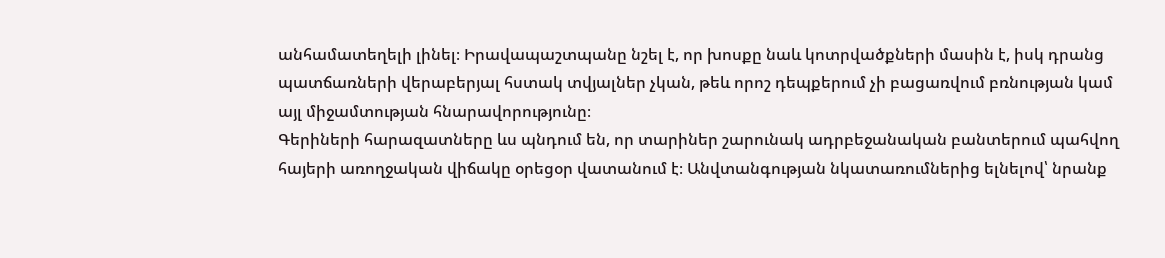անհամատեղելի լինել։ Իրավապաշտպանը նշել է, որ խոսքը նաև կոտրվածքների մասին է, իսկ դրանց պատճառների վերաբերյալ հստակ տվյալներ չկան, թեև որոշ դեպքերում չի բացառվում բռնության կամ այլ միջամտության հնարավորությունը։
Գերիների հարազատները ևս պնդում են, որ տարիներ շարունակ ադրբեջանական բանտերում պահվող հայերի առողջական վիճակը օրեցօր վատանում է։ Անվտանգության նկատառումներից ելնելով՝ նրանք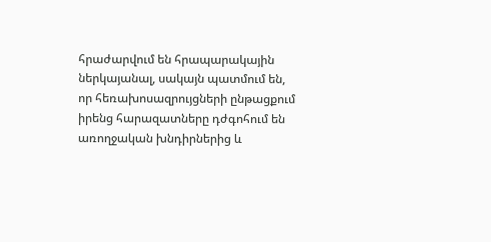հրաժարվում են հրապարակային ներկայանալ, սակայն պատմում են, որ հեռախոսազրույցների ընթացքում իրենց հարազատները դժգոհում են առողջական խնդիրներից և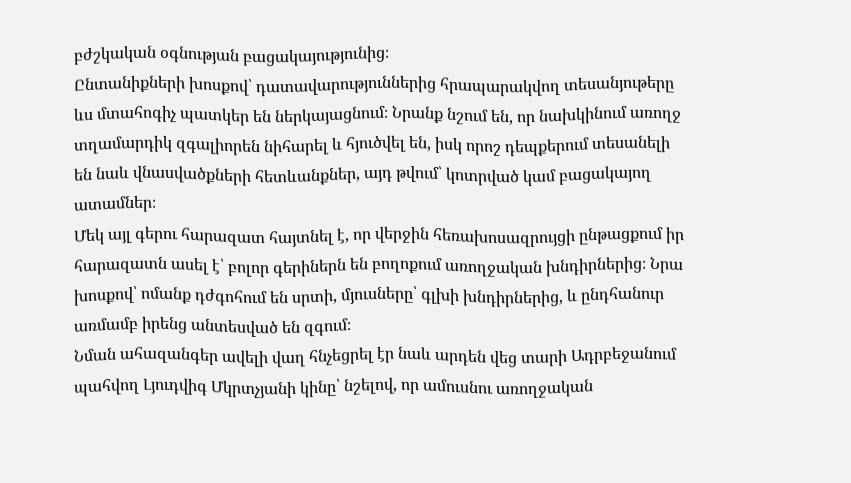բժշկական օգնության բացակայությունից։
Ընտանիքների խոսքով՝ դատավարություններից հրապարակվող տեսանյութերը ևս մտահոգիչ պատկեր են ներկայացնում։ Նրանք նշում են, որ նախկինում առողջ տղամարդիկ զգալիորեն նիհարել և հյուծվել են, իսկ որոշ դեպքերում տեսանելի են նաև վնասվածքների հետևանքներ, այդ թվում՝ կոտրված կամ բացակայող ատամներ։
Մեկ այլ գերու հարազատ հայտնել է, որ վերջին հեռախոսազրույցի ընթացքում իր հարազատն ասել է՝ բոլոր գերիներն են բողոքում առողջական խնդիրներից։ Նրա խոսքով՝ ոմանք դժգոհում են սրտի, մյուսները՝ գլխի խնդիրներից, և ընդհանուր առմամբ իրենց անտեսված են զգում։
Նման ահազանգեր ավելի վաղ հնչեցրել էր նաև արդեն վեց տարի Ադրբեջանում պահվող Լյուդվիգ Մկրտչյանի կինը՝ նշելով, որ ամուսնու առողջական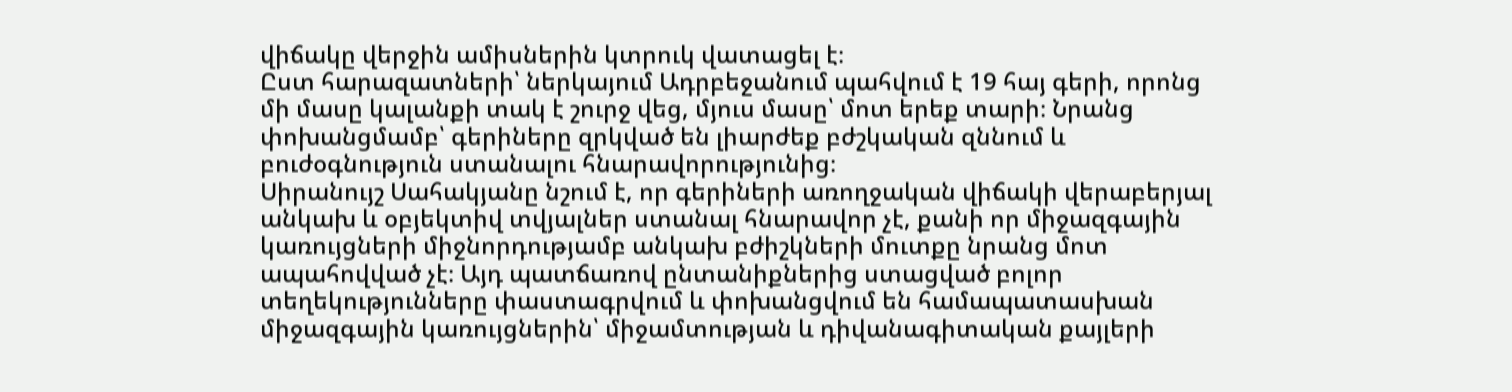վիճակը վերջին ամիսներին կտրուկ վատացել է։
Ըստ հարազատների՝ ներկայում Ադրբեջանում պահվում է 19 հայ գերի, որոնց մի մասը կալանքի տակ է շուրջ վեց, մյուս մասը՝ մոտ երեք տարի։ Նրանց փոխանցմամբ՝ գերիները զրկված են լիարժեք բժշկական զննում և բուժօգնություն ստանալու հնարավորությունից։
Սիրանույշ Սահակյանը նշում է, որ գերիների առողջական վիճակի վերաբերյալ անկախ և օբյեկտիվ տվյալներ ստանալ հնարավոր չէ, քանի որ միջազգային կառույցների միջնորդությամբ անկախ բժիշկների մուտքը նրանց մոտ ապահովված չէ։ Այդ պատճառով ընտանիքներից ստացված բոլոր տեղեկությունները փաստագրվում և փոխանցվում են համապատասխան միջազգային կառույցներին՝ միջամտության և դիվանագիտական քայլերի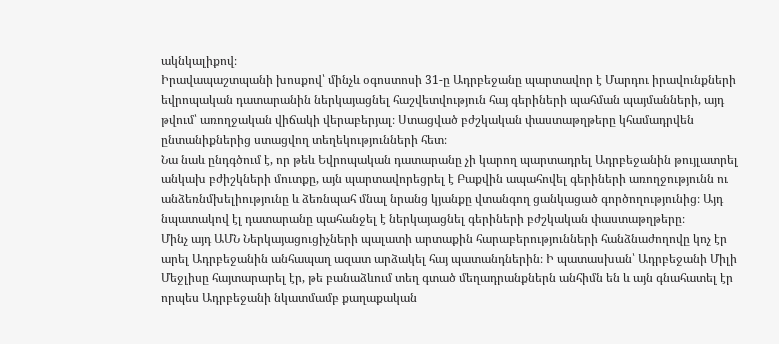ակնկալիքով։
Իրավապաշտպանի խոսքով՝ մինչև օգոստոսի 31-ը Ադրբեջանը պարտավոր է Մարդու իրավունքների եվրոպական դատարանին ներկայացնել հաշվետվություն հայ գերիների պահման պայմանների, այդ թվում՝ առողջական վիճակի վերաբերյալ։ Ստացված բժշկական փաստաթղթերը կհամադրվեն ընտանիքներից ստացվող տեղեկությունների հետ։
Նա նաև ընդգծում է, որ թեև Եվրոպական դատարանը չի կարող պարտադրել Ադրբեջանին թույլատրել անկախ բժիշկների մուտքը, այն պարտավորեցրել է Բաքվին ապահովել գերիների առողջությունն ու անձեռնմխելիությունը և ձեռնպահ մնալ նրանց կյանքը վտանգող ցանկացած գործողությունից։ Այդ նպատակով էլ դատարանը պահանջել է ներկայացնել գերիների բժշկական փաստաթղթերը։
Մինչ այդ ԱՄՆ Ներկայացուցիչների պալատի արտաքին հարաբերությունների հանձնաժողովը կոչ էր արել Ադրբեջանին անհապաղ ազատ արձակել հայ պատանդներին։ Ի պատասխան՝ Ադրբեջանի Միլի Մեջլիսը հայտարարել էր, թե բանաձևում տեղ գտած մեղադրանքներն անհիմն են և այն գնահատել էր որպես Ադրբեջանի նկատմամբ քաղաքական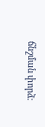ճնշման փորձ։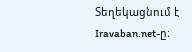Տեղեկացնում է Iravaban.net-ը։